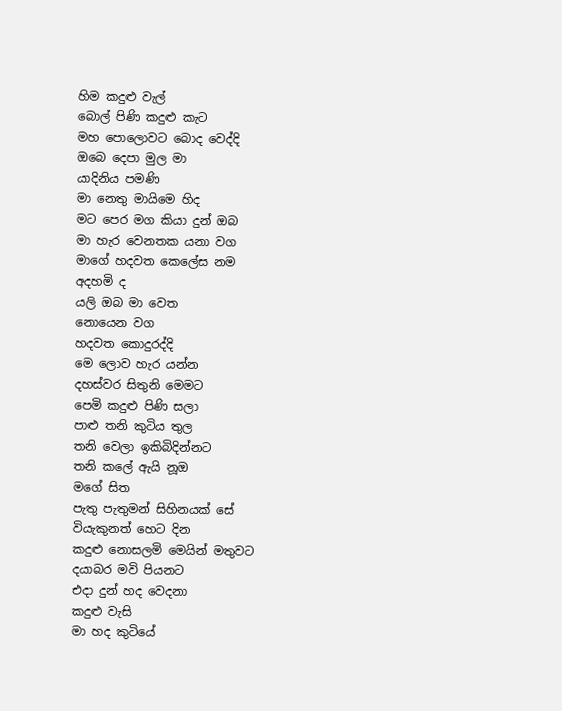හිම කදුළු වැල්
බොල් පිණි කදුළු කැට
මහ පොලොවට බොද වෙද්දි
ඔබෙ දෙපා මුල මා
යාදිනිය පමණි
මා නෙතු මායිමෙ හිද
මට පෙර මග කියා දුන් ඔබ
මා හැර වෙනතක යනා වග
මාගේ හදවත කෙලේස නම
අදහමි ද
යලි ඔබ මා වෙත
නොයෙන වග
හදවත කොදුරද්දි
මෙ ලොව හැර යන්න
දහස්වර සිතුනි මෙමට
පෙමි කදුළු පිණි සලා
පාළු තනි කුටිය තුල
තනි වෙලා ඉකිබිදින්නට
තනි කලේ ඇයි නූඔ
මගේ සිත
පැතු පැතුමන් සිහිනයක් සේ
වියැකුනත් හෙට දින
කදුළු නොසලමි මෙයින් මතුවට
දයාබර මවි පියනට
එදා දුන් හද වෙදනා
කදුළු වැසි
මා හද කුටියේ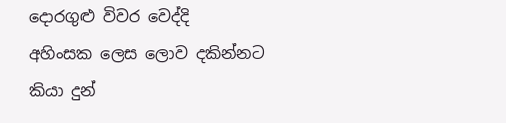දොරගුළු විවර වෙද්දි
අහිංසක ලෙස ලොව දකින්නට
කියා දුන්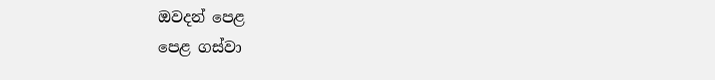ඔවදන් පෙළ
පෙළ ගස්වා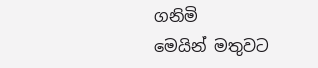ගනිමි
මෙයින් මතුවට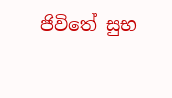ජිවිතේ සුභ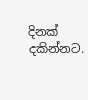දිනක් දකින්නට.